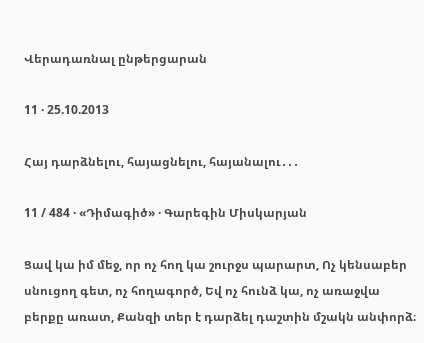Վերադառնալ ընթերցարան

11 · 25.10.2013

Հայ դարձնելու, հայացնելու, հայանալու․․․

11 / 484 · «Դիմագիծ» · Գարեգին Միսկարյան

Ցավ կա իմ մեջ, որ ոչ հող կա շուրջս պարարտ, Ոչ կենսաբեր սնուցող գետ, ոչ հողագործ, Եվ ոչ հունձ կա, ոչ առաջվա բերքը առատ, Քանզի տեր է դարձել դաշտին մշակն անփորձ։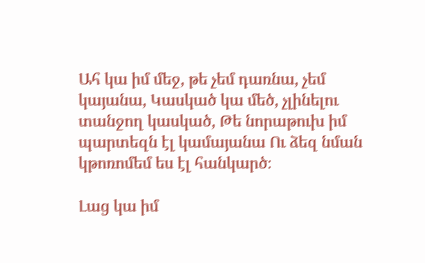Ահ կա իմ մեջ, թե չեմ դառնա, չեմ կայանա, Կասկած կա մեծ, չլինելու տանջող կասկած, Թե նորաթուխ իմ պարտեզն էլ կամայանա Ու ձեզ նման կթոռոմեմ ես էլ հանկարծ։

Լաց կա իմ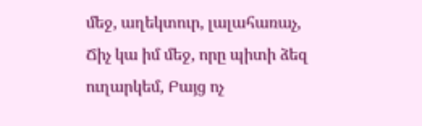մեջ, աղեկտուր, լալահառաչ, Ճիչ կա իմ մեջ, որը պիտի ձեզ ուղարկեմ, Բայց ոչ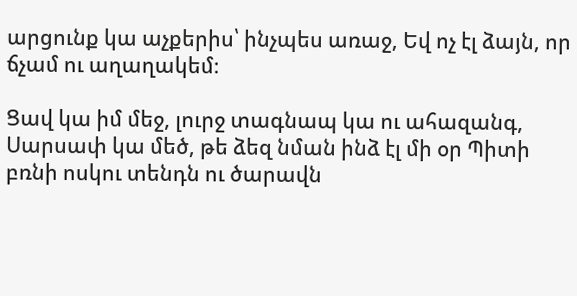արցունք կա աչքերիս՝ ինչպես առաջ, Եվ ոչ էլ ձայն, որ ճչամ ու աղաղակեմ։

Ցավ կա իմ մեջ, լուրջ տագնապ կա ու ահազանգ, Սարսափ կա մեծ, թե ձեզ նման ինձ էլ մի օր Պիտի բռնի ոսկու տենդն ու ծարավն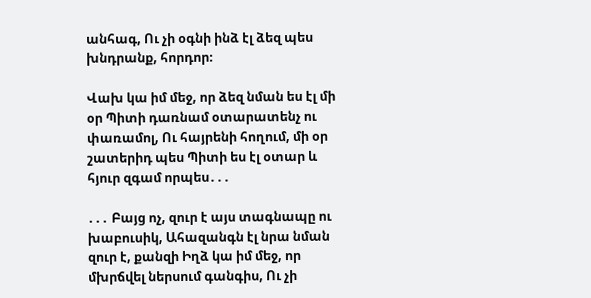անհագ, Ու չի օգնի ինձ էլ ձեզ պես խնդրանք, հորդոր։

Վախ կա իմ մեջ, որ ձեզ նման ես էլ մի օր Պիտի դառնամ օտարատենչ ու փառամոլ, Ու հայրենի հողում, մի օր շատերիդ պես Պիտի ես էլ օտար և հյուր զգամ որպես․․․

․․․ Բայց ոչ, զուր է այս տագնապը ու խաբուսիկ, Ահազանգն էլ նրա նման զուր է, քանզի Իղձ կա իմ մեջ, որ մխրճվել ներսում գանգիս, Ու չի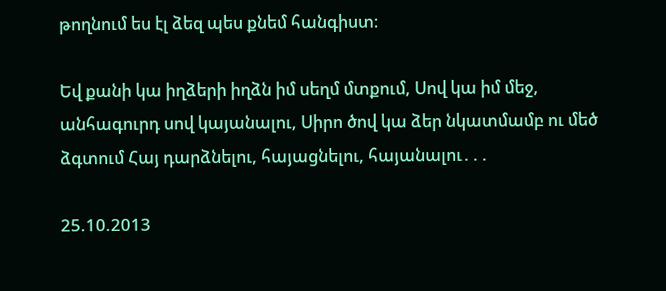թողնում ես էլ ձեզ պես քնեմ հանգիստ։

Եվ քանի կա իղձերի իղձն իմ սեղմ մտքում, Սով կա իմ մեջ, անհագուրդ սով կայանալու, Սիրո ծով կա ձեր նկատմամբ ու մեծ ձգտում Հայ դարձնելու, հայացնելու, հայանալու․․․

25.10.2013